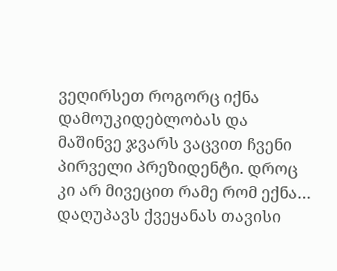ვეღირსეთ როგორც იქნა დამოუკიდებლობას და მაშინვე ჯვარს ვაცვით ჩვენი პირველი პრეზიდენტი. დროც კი არ მივეცით რამე რომ ექნა… დაღუპავს ქვეყანას თავისი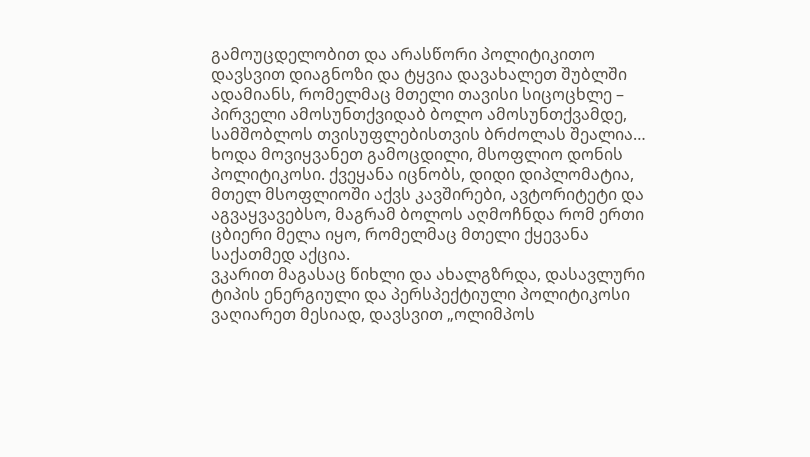გამოუცდელობით და არასწორი პოლიტიკითო დავსვით დიაგნოზი და ტყვია დავახალეთ შუბლში ადამიანს, რომელმაც მთელი თავისი სიცოცხლე – პირველი ამოსუნთქვიდაბ ბოლო ამოსუნთქვამდე, სამშობლოს თვისუფლებისთვის ბრძოლას შეალია…
ხოდა მოვიყვანეთ გამოცდილი, მსოფლიო დონის პოლიტიკოსი. ქვეყანა იცნობს, დიდი დიპლომატია, მთელ მსოფლიოში აქვს კავშირები, ავტორიტეტი და აგვაყვავებსო, მაგრამ ბოლოს აღმოჩნდა რომ ერთი ცბიერი მელა იყო, რომელმაც მთელი ქყევანა საქათმედ აქცია.
ვკარით მაგასაც წიხლი და ახალგზრდა, დასავლური ტიპის ენერგიული და პერსპექტიული პოლიტიკოსი ვაღიარეთ მესიად, დავსვით „ოლიმპოს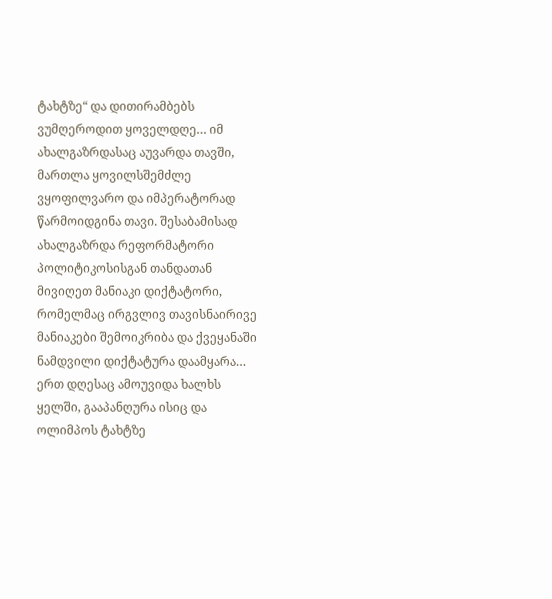ტახტზე“ და დითირამბებს ვუმღეროდით ყოველდღე… იმ ახალგაზრდასაც აუვარდა თავში, მართლა ყოვილსშემძლე ვყოფილვარო და იმპერატორად წარმოიდგინა თავი. შესაბამისად ახალგაზრდა რეფორმატორი პოლიტიკოსისგან თანდათან მივიღეთ მანიაკი დიქტატორი, რომელმაც ირგვლივ თავისნაირივე მანიაკები შემოიკრიბა და ქვეყანაში ნამდვილი დიქტატურა დაამყარა…
ერთ დღესაც ამოუვიდა ხალხს ყელში, გააპანღურა ისიც და ოლიმპოს ტახტზე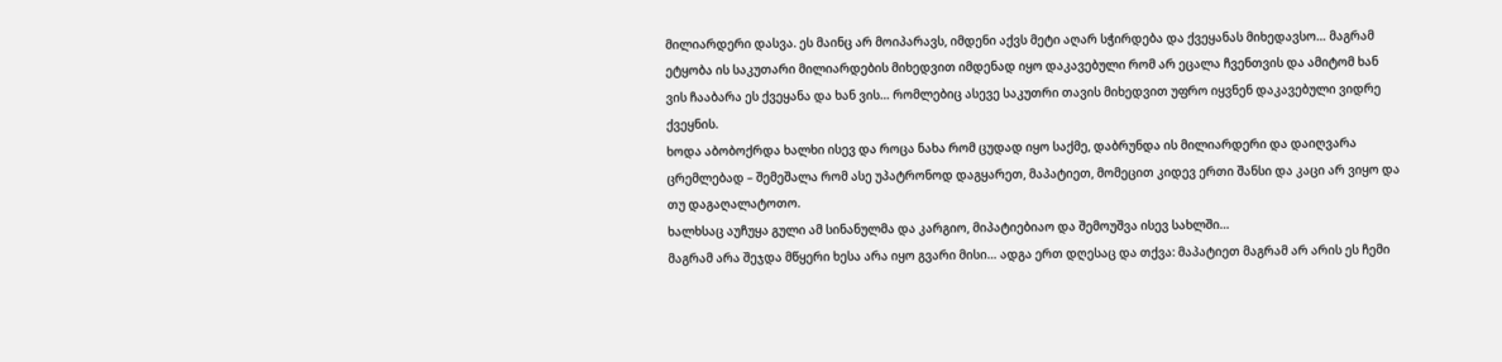მილიარდერი დასვა. ეს მაინც არ მოიპარავს, იმდენი აქვს მეტი აღარ სჭირდება და ქვეყანას მიხედავსო… მაგრამ ეტყობა ის საკუთარი მილიარდების მიხედვით იმდენად იყო დაკავებული რომ არ ეცალა ჩვენთვის და ამიტომ ხან ვის ჩააბარა ეს ქვეყანა და ხან ვის… რომლებიც ასევე საკუთრი თავის მიხედვით უფრო იყვნენ დაკავებული ვიდრე ქვეყნის.
ხოდა აბობოქრდა ხალხი ისევ და როცა ნახა რომ ცუდად იყო საქმე, დაბრუნდა ის მილიარდერი და დაიღვარა ცრემლებად – შემეშალა რომ ასე უპატრონოდ დაგყარეთ, მაპატიეთ, მომეცით კიდევ ერთი შანსი და კაცი არ ვიყო და თუ დაგაღალატოთო.
ხალხსაც აუჩუყა გული ამ სინანულმა და კარგიო, მიპატიებიაო და შემოუშვა ისევ სახლში…
მაგრამ არა შეჯდა მწყერი ხესა არა იყო გვარი მისი… ადგა ერთ დღესაც და თქვა: მაპატიეთ მაგრამ არ არის ეს ჩემი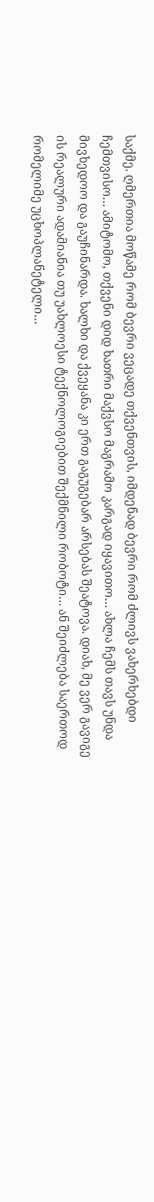საქმე. ღმერთია მოწამე რომ ბევრი ვეცადე თქვენთვის, იმდენად ბევრი რომ ძლივს ვახერხებდი ჩემთვისო… ამიტომო, თქვენი დიდ ხათრი მაქვსო მაგრამო კარგად იყავითო… ახლა ჩემს თავს უნდა მივხედოო და გაუჩინარდა. ხალხი და ქვეყანა კი ერთ გაგუგებარ არსებას შეატოვა. დიახ, მე ვერ გავიგე ის რეალური ადამიანია თუ უახლოესი ტექნოლოგიებით შექმნილი რობოტი… ან შეიძლება საერთოდ რომელიმე უცხოპლანეტელი…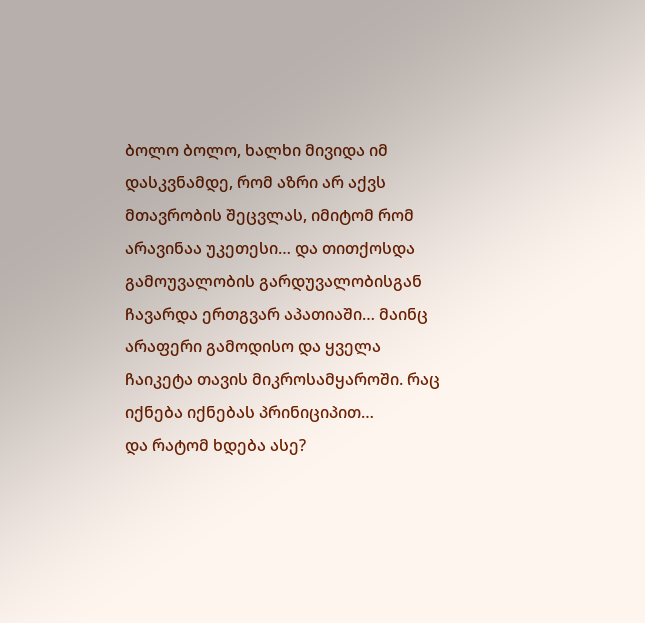ბოლო ბოლო, ხალხი მივიდა იმ დასკვნამდე, რომ აზრი არ აქვს მთავრობის შეცვლას, იმიტომ რომ არავინაა უკეთესი… და თითქოსდა გამოუვალობის გარდუვალობისგან ჩავარდა ერთგვარ აპათიაში… მაინც არაფერი გამოდისო და ყველა ჩაიკეტა თავის მიკროსამყაროში. რაც იქნება იქნებას პრინიციპით…
და რატომ ხდება ასე?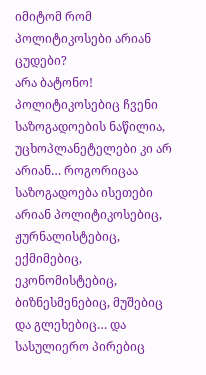იმიტომ რომ პოლიტიკოსები არიან ცუდები?
არა ბატონო! პოლიტიკოსებიც ჩვენი საზოგადოების ნაწილია, უცხოპლანეტელები კი არ არიან… როგორიცაა საზოგადოება ისეთები არიან პოლიტიკოსებიც, ჟურნალისტებიც, ექმიმებიც, ეკონომისტებიც, ბიზნესმენებიც, მუშებიც და გლეხებიც… და სასულიერო პირებიც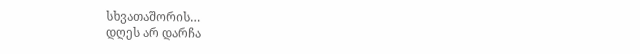სხვათაშორის…
დღეს არ დარჩა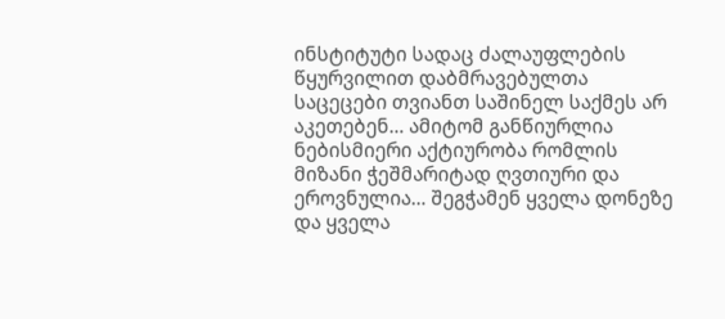ინსტიტუტი სადაც ძალაუფლების წყურვილით დაბმრავებულთა საცეცები თვიანთ საშინელ საქმეს არ აკეთებენ… ამიტომ განწიურლია ნებისმიერი აქტიურობა რომლის მიზანი ჭეშმარიტად ღვთიური და ეროვნულია… შეგჭამენ ყველა დონეზე და ყველა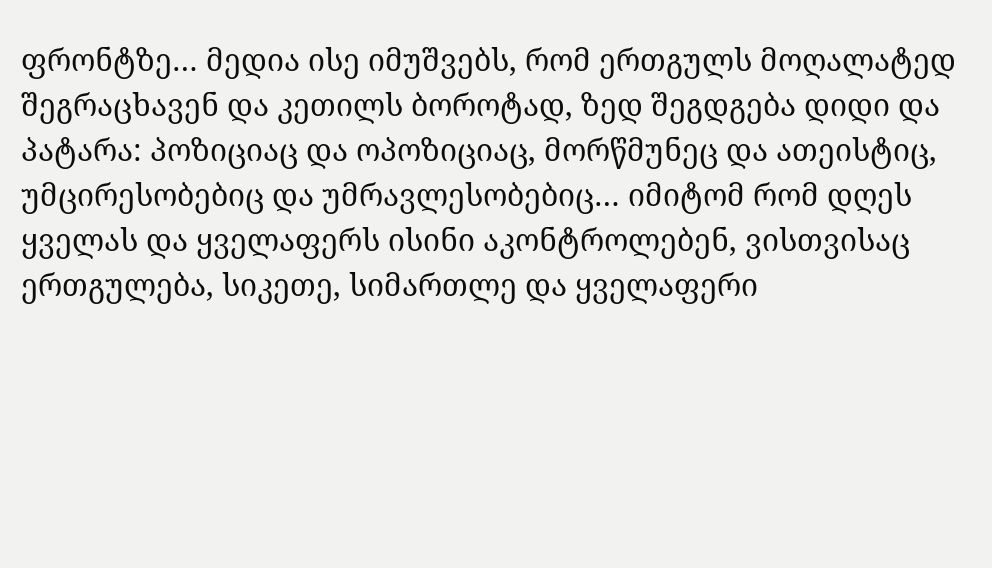ფრონტზე… მედია ისე იმუშვებს, რომ ერთგულს მოღალატედ შეგრაცხავენ და კეთილს ბოროტად, ზედ შეგდგება დიდი და პატარა: პოზიციაც და ოპოზიციაც, მორწმუნეც და ათეისტიც, უმცირესობებიც და უმრავლესობებიც… იმიტომ რომ დღეს ყველას და ყველაფერს ისინი აკონტროლებენ, ვისთვისაც ერთგულება, სიკეთე, სიმართლე და ყველაფერი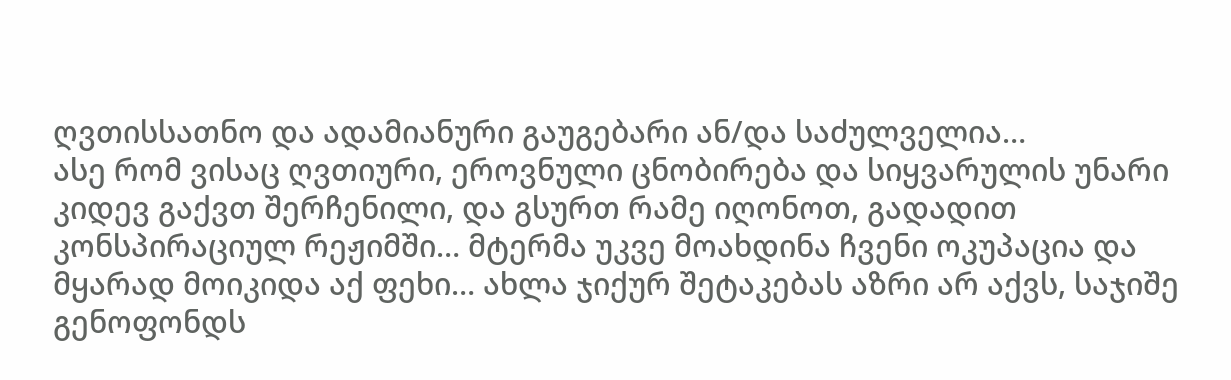ღვთისსათნო და ადამიანური გაუგებარი ან/და საძულველია…
ასე რომ ვისაც ღვთიური, ეროვნული ცნობირება და სიყვარულის უნარი კიდევ გაქვთ შერჩენილი, და გსურთ რამე იღონოთ, გადადით კონსპირაციულ რეჟიმში… მტერმა უკვე მოახდინა ჩვენი ოკუპაცია და მყარად მოიკიდა აქ ფეხი… ახლა ჯიქურ შეტაკებას აზრი არ აქვს, საჯიშე გენოფონდს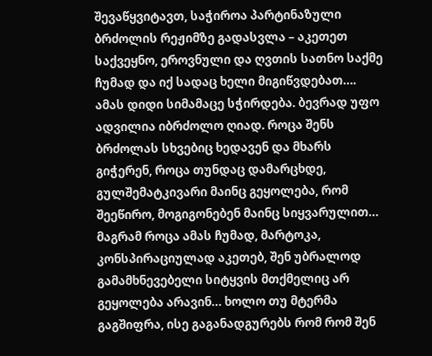შევაწყვიტავთ, საჭიროა პარტინაზული ბრძოლის რეჟიმზე გადასვლა – აკეთეთ საქვეყნო, ეროვნული და ღვთის სათნო საქმე ჩუმად და იქ სადაც ხელი მიგიწვდებათ….
ამას დიდი სიმამაცე სჭირდება. ბევრად უფო ადვილია იბრძოლო ღიად. როცა შენს ბრძოლას სხვებიც ხედავენ და მხარს გიჭერენ, როცა თუნდაც დამარცხდე, გულშემატკივარი მაინც გეყოლება, რომ შეეწირო, მოგიგონებენ მაინც სიყვარულით… მაგრამ როცა ამას ჩუმად, მარტოკა, კონსპირაციულად აკეთებ, შენ უბრალოდ გამამხნევებელი სიტყვის მთქმელიც არ გეყოლება არავინ… ხოლო თუ მტერმა გაგშიფრა, ისე გაგანადგურებს რომ რომ შენ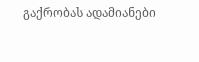გაქრობას ადამიანები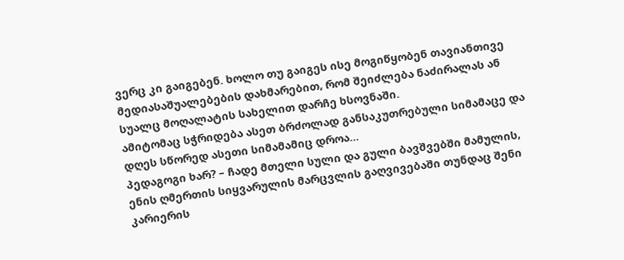ვერც კი გაიგებენ. ხოლო თუ გაიგეს ისე მოგიწყობენ თავიანთივე მედიასაშუალებების დახმარებით, რომ შეიძლება ნაძირალას ან სუალც მოღალატის სახელით დარჩე ხსოვნაში.
ამიტომაც სჭრიდება ასეთ ბრძოლად განსაკუთრებული სიმამაცე და დღეს სწორედ ასეთი სიმამამიც დროა…
პედაგოგი ხარ? – ჩადე მთელი სული და გული ბავშვებში მამულის, ენის ღმერთის სიყვარულის მარცვლის გაღვივებაში თუნდაც შენი კარიერის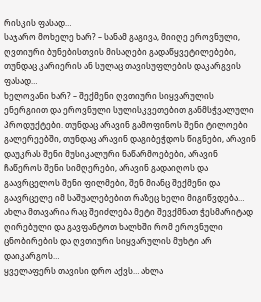რისკის ფასად…
საჯარო მოხელე ხარ? – სანამ გაგივა, მიიღე ეროვნული, ღვთიური ბუნებისთვის მისაღები გადაწყვეტილებები, თუნდაც კარიერის ან სულაც თავისუფლების დაკარგვის ფასად…
ხელოვანი ხარ? – შექმენი ღვთიური სიყვარულის ენერგიით და ეროვნული სულისკვეთებით განმსჭვალული პროდუქტები. თუნდაც არავინ გამოფინოს შენი ტილოები გალერეებში, თუნდაც არავინ დაგიბეჭდოს წიგნები, არავინ დაუკრას შენი მუსიკალური ნაწარმოებები, არავინ ჩაწეროს შენი სიმღერები, არავინ გადაიღოს და გაავრცელოს შენი ფილმები, შენ მიანც შექმენი და გაავრცელე იმ საშუალებებით რაზეც ხელი მიგიწვდება… ახლა მთავარია რაც შეიძლება მეტი შევქმნათ ჭესმარიტად ღირებული და გავფანტოთ ხალხში რომ ეროვნული ცნობირების და ღვთიური სიყვარულის მუხტი არ დაიკარგოს…
ყველაფერს თავისი დრო აქვს… ახლა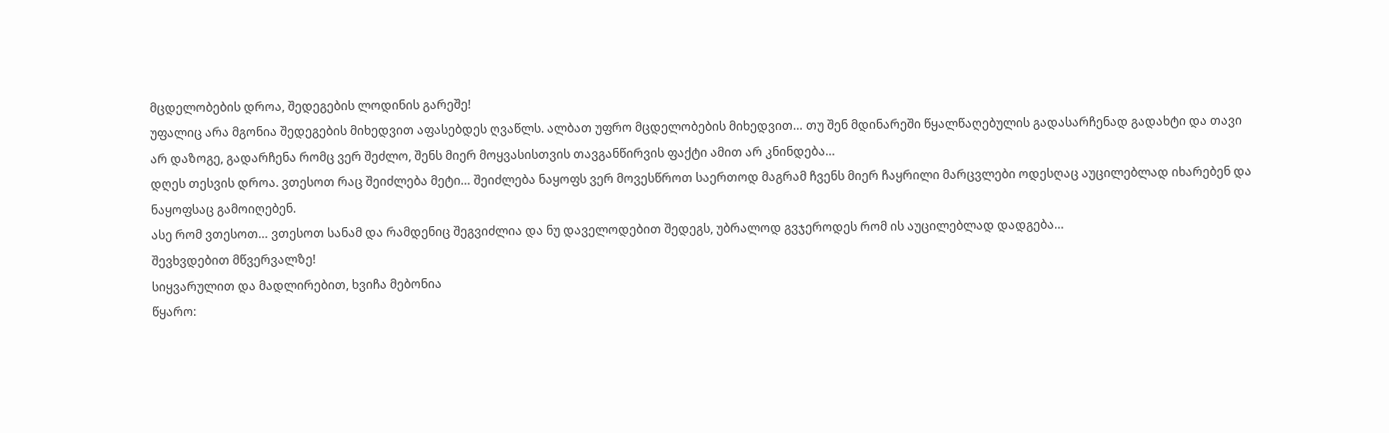მცდელობების დროა, შედეგების ლოდინის გარეშე!
უფალიც არა მგონია შედეგების მიხედვით აფასებდეს ღვაწლს. ალბათ უფრო მცდელობების მიხედვით… თუ შენ მდინარეში წყალწაღებულის გადასარჩენად გადახტი და თავი არ დაზოგე, გადარჩენა რომც ვერ შეძლო, შენს მიერ მოყვასისთვის თავგანწირვის ფაქტი ამით არ კნინდება…
დღეს თესვის დროა. ვთესოთ რაც შეიძლება მეტი… შეიძლება ნაყოფს ვერ მოვესწროთ საერთოდ მაგრამ ჩვენს მიერ ჩაყრილი მარცვლები ოდესღაც აუცილებლად იხარებენ და ნაყოფსაც გამოიღებენ.
ასე რომ ვთესოთ… ვთესოთ სანამ და რამდენიც შეგვიძლია და ნუ დაველოდებით შედეგს, უბრალოდ გვჯეროდეს რომ ის აუცილებლად დადგება…
შევხვდებით მწვერვალზე!
სიყვარულით და მადლირებით, ხვიჩა მებონია
წყარო: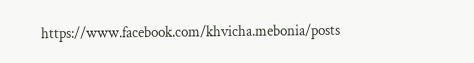https://www.facebook.com/khvicha.mebonia/posts